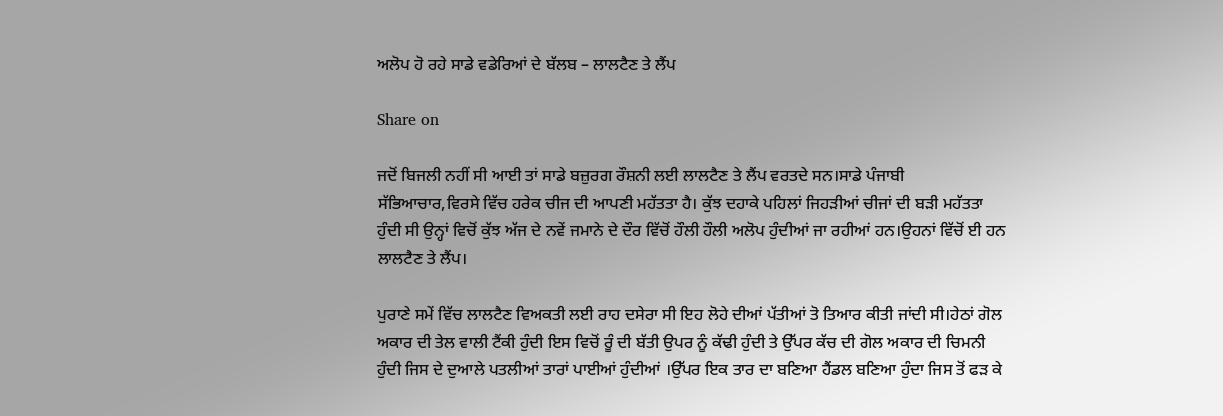ਅਲੋਪ ਹੋ ਰਹੇ ਸਾਡੇ ਵਡੇਰਿਆਂ ਦੇ ਬੱਲਬ – ਲਾਲਟੈਣ ਤੇ ਲੈਂਪ

Share on

ਜਦੋਂ ਬਿਜਲੀ ਨਹੀਂ ਸੀ ਆਈ ਤਾਂ ਸਾਡੇ ਬਜ਼ੁਰਗ ਰੌਸ਼ਨੀ ਲਈ ਲਾਲਟੈਣ ਤੇ ਲੈਂਪ ਵਰਤਦੇ ਸਨ।ਸਾਡੇ ਪੰਜਾਬੀ ਸੱਭਿਆਚਾਰ,ਵਿਰਸੇ ਵਿੱਚ ਹਰੇਕ ਚੀਜ ਦੀ ਆਪਣੀ ਮਹੱਤਤਾ ਹੈ। ਕੁੱਝ ਦਹਾਕੇ ਪਹਿਲਾਂ ਜਿਹੜੀਆਂ ਚੀਜਾਂ ਦੀ ਬੜੀ ਮਹੱਤਤਾ ਹੁੰਦੀ ਸੀ ਉਨ੍ਹਾਂ ਵਿਚੋਂ ਕੁੱਝ ਅੱਜ ਦੇ ਨਵੇਂ ਜਮਾਨੇ ਦੇ ਦੌਰ ਵਿੱਚੋਂ ਹੌਲੀ ਹੌਲੀ ਅਲੋਪ ਹੁੰਦੀਆਂ ਜਾ ਰਹੀਆਂ ਹਨ।ਉਹਨਾਂ ਵਿੱਚੋਂ ਈ ਹਨ ਲਾਲਟੈਣ ਤੇ ਲੈਂਪ।

ਪੁਰਾਣੇ ਸਮੇਂ ਵਿੱਚ ਲਾਲਟੈਣ ਵਿਅਕਤੀ ਲਈ ਰਾਹ ਦਸੇਰਾ ਸੀ ਇਹ ਲੋਹੇ ਦੀਆਂ ਪੱਤੀਆਂ ਤੋ ਤਿਆਰ ਕੀਤੀ ਜਾਂਦੀ ਸੀ।ਹੇਠਾਂ ਗੋਲ ਅਕਾਰ ਦੀ ਤੇਲ ਵਾਲੀ ਟੈਂਕੀ ਹੁੰਦੀ ਇਸ ਵਿਚੋਂ ਰੂੰ ਦੀ ਬੱਤੀ ਉਪਰ ਨੂੰ ਕੱਢੀ ਹੁੰਦੀ ਤੇ ਉੱਪਰ ਕੱਚ ਦੀ ਗੋਲ ਅਕਾਰ ਦੀ ਚਿਮਨੀ ਹੁੰਦੀ ਜਿਸ ਦੇ ਦੁਆਲੇ ਪਤਲੀਆਂ ਤਾਰਾਂ ਪਾਈਆਂ ਹੁੰਦੀਆਂ ।ਉੱਪਰ ਇਕ ਤਾਰ ਦਾ ਬਣਿਆ ਹੈਂਡਲ ਬਣਿਆ ਹੁੰਦਾ ਜਿਸ ਤੋਂ ਫੜ ਕੇ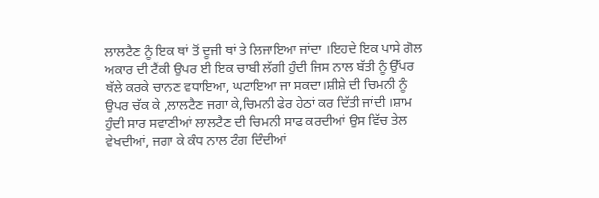ਲਾਲਟੈਣ ਨੂੰ ਇਕ ਥਾਂ ਤੋਂ ਦੂਜੀ ਥਾਂ ਤੇ ਲਿਜਾਇਆ ਜਾਂਦਾ ।ਇਹਦੇ ਇਕ ਪਾਸੇ ਗੋਲ ਅਕਾਰ ਦੀ ਟੈਂਕੀ ਉਪਰ ਈ ਇਕ ਚਾਬੀ ਲੱਗੀ ਹੁੰਦੀ ਜਿਸ ਨਾਲ ਬੱਤੀ ਨੂੰ ਉੱਪਰ ਥੱਲੇ ਕਰਕੇ ਚਾਨਣ ਵਧਾਇਆ, ਘਟਾਇਆ ਜਾ ਸਕਦਾ।ਸ਼ੀਸ਼ੇ ਦੀ ਚਿਮਨੀ ਨੂੰ ਉਪਰ ਚੱਕ ਕੇ ,ਲਾਲਟੈਣ ਜਗਾ ਕੇ,ਚਿਮਨੀ ਫੇਰ ਹੇਠਾਂ ਕਰ ਦਿੱਤੀ ਜਾਂਦੀ ।ਸ਼ਾਮ ਹੁੰਦੀ ਸਾਰ ਸਵਾਣੀਆਂ ਲਾਲਟੈਣ ਦੀ ਚਿਮਨੀ ਸਾਫ ਕਰਦੀਆਂ ਉਸ ਵਿੱਚ ਤੇਲ ਵੇਖਦੀਆਂ, ਜਗਾ ਕੇ ਕੰਧ ਨਾਲ ਟੰਗ ਦਿੰਦੀਆਂ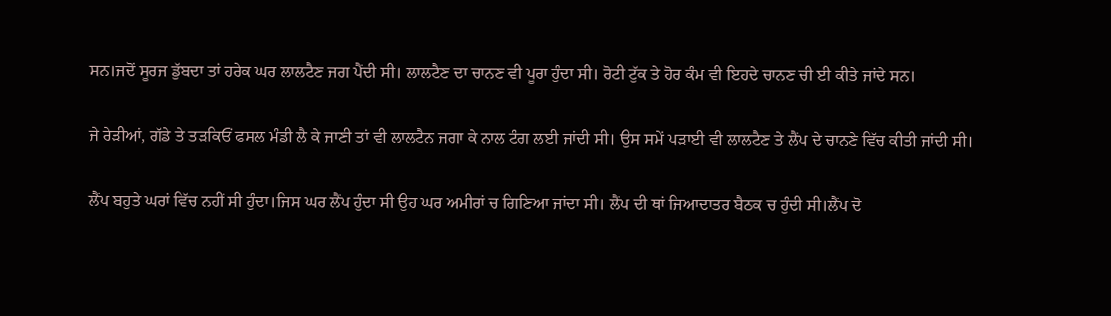ਸਨ।ਜਦੋਂ ਸੂਰਜ ਡੁੱਬਦਾ ਤਾਂ ਹਰੇਕ ਘਰ ਲਾਲਟੈਣ ਜਗ ਪੈਂਦੀ ਸੀ। ਲਾਲਟੈਣ ਦਾ ਚਾਨਣ ਵੀ ਪੂਰਾ ਹੁੰਦਾ ਸੀ। ਰੋਟੀ ਟੁੱਕ ਤੇ ਹੋਰ ਕੰਮ ਵੀ ਇਹਦੇ ਚਾਨਣ ਚੀ ਈ ਕੀਤੇ ਜਾਂਦੇ ਸਨ।

ਜੇ ਰੇੜੀਆਂ, ਗੱਡੇ ਤੇ ਤੜਕਿਓਂ ਫਸਲ ਮੰਡੀ ਲੈ ਕੇ ਜਾਣੀ ਤਾਂ ਵੀ ਲਾਲਟੈਨ ਜਗਾ ਕੇ ਨਾਲ ਟੰਗ ਲਈ ਜਾਂਦੀ ਸੀ। ਉਸ ਸਮੇਂ ਪੜਾਈ ਵੀ ਲਾਲਟੈਣ ਤੇ ਲੈਂਪ ਦੇ ਚਾਨਣੇ ਵਿੱਚ ਕੀਤੀ ਜਾਂਦੀ ਸੀ।

ਲੈਂਪ ਬਹੁਤੇ ਘਰਾਂ ਵਿੱਚ ਨਹੀਂ ਸੀ ਹੁੰਦਾ।ਜਿਸ ਘਰ ਲੈਂਪ ਹੁੰਦਾ ਸੀ ਉਹ ਘਰ ਅਮੀਰਾਂ ਚ ਗਿਣਿਆ ਜਾਂਦਾ ਸੀ। ਲੈਂਪ ਦੀ ਥਾਂ ਜਿਆਦਾਤਰ ਬੈਠਕ ਚ ਹੁੰਦੀ ਸੀ।ਲੈਂਪ ਦੋ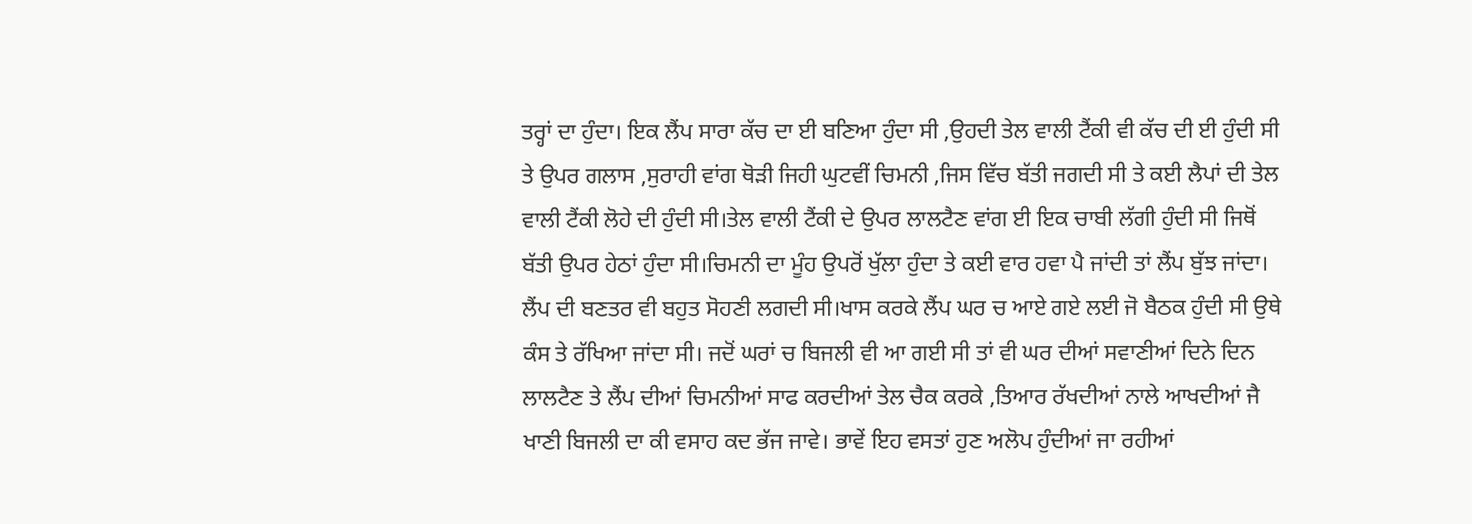ਤਰ੍ਹਾਂ ਦਾ ਹੁੰਦਾ। ਇਕ ਲੈਂਪ ਸਾਰਾ ਕੱਚ ਦਾ ਈ ਬਣਿਆ ਹੁੰਦਾ ਸੀ ,ਉਹਦੀ ਤੇਲ ਵਾਲੀ ਟੈਂਕੀ ਵੀ ਕੱਚ ਦੀ ਈ ਹੁੰਦੀ ਸੀ ਤੇ ਉਪਰ ਗਲਾਸ ,ਸੁਰਾਹੀ ਵਾਂਗ ਥੋੜੀ ਜਿਹੀ ਘੁਟਵੀਂ ਚਿਮਨੀ ,ਜਿਸ ਵਿੱਚ ਬੱਤੀ ਜਗਦੀ ਸੀ ਤੇ ਕਈ ਲੈਪਾਂ ਦੀ ਤੇਲ ਵਾਲੀ ਟੈਂਕੀ ਲੋਹੇ ਦੀ ਹੁੰਦੀ ਸੀ।ਤੇਲ ਵਾਲੀ ਟੈਂਕੀ ਦੇ ਉਪਰ ਲਾਲਟੈਣ ਵਾਂਗ ਈ ਇਕ ਚਾਬੀ ਲੱਗੀ ਹੁੰਦੀ ਸੀ ਜਿਥੋਂ ਬੱਤੀ ਉਪਰ ਹੇਠਾਂ ਹੁੰਦਾ ਸੀ।ਚਿਮਨੀ ਦਾ ਮੂੰਹ ਉਪਰੋਂ ਖੁੱਲਾ ਹੁੰਦਾ ਤੇ ਕਈ ਵਾਰ ਹਵਾ ਪੈ ਜਾਂਦੀ ਤਾਂ ਲੈਂਪ ਬੁੱਝ ਜਾਂਦਾ। ਲੈਂਪ ਦੀ ਬਣਤਰ ਵੀ ਬਹੁਤ ਸੋਹਣੀ ਲਗਦੀ ਸੀ।ਖਾਸ ਕਰਕੇ ਲੈਂਪ ਘਰ ਚ ਆਏ ਗਏ ਲਈ ਜੋ ਬੈਠਕ ਹੁੰਦੀ ਸੀ ਉਥੇ ਕੰਸ ਤੇ ਰੱਖਿਆ ਜਾਂਦਾ ਸੀ। ਜਦੋਂ ਘਰਾਂ ਚ ਬਿਜਲੀ ਵੀ ਆ ਗਈ ਸੀ ਤਾਂ ਵੀ ਘਰ ਦੀਆਂ ਸਵਾਣੀਆਂ ਦਿਨੇ ਦਿਨ ਲਾਲਟੈਣ ਤੇ ਲੈਂਪ ਦੀਆਂ ਚਿਮਨੀਆਂ ਸਾਫ ਕਰਦੀਆਂ ਤੇਲ ਚੈਕ ਕਰਕੇ ,ਤਿਆਰ ਰੱਖਦੀਆਂ ਨਾਲੇ ਆਖਦੀਆਂ ਜੈ ਖਾਣੀ ਬਿਜਲੀ ਦਾ ਕੀ ਵਸਾਹ ਕਦ ਭੱਜ ਜਾਵੇ। ਭਾਵੇਂ ਇਹ ਵਸਤਾਂ ਹੁਣ ਅਲੋਪ ਹੁੰਦੀਆਂ ਜਾ ਰਹੀਆਂ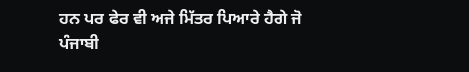ਹਨ ਪਰ ਫੇਰ ਵੀ ਅਜੇ ਮਿੱਤਰ ਪਿਆਰੇ ਹੈਗੇ ਜੋ ਪੰਜਾਬੀ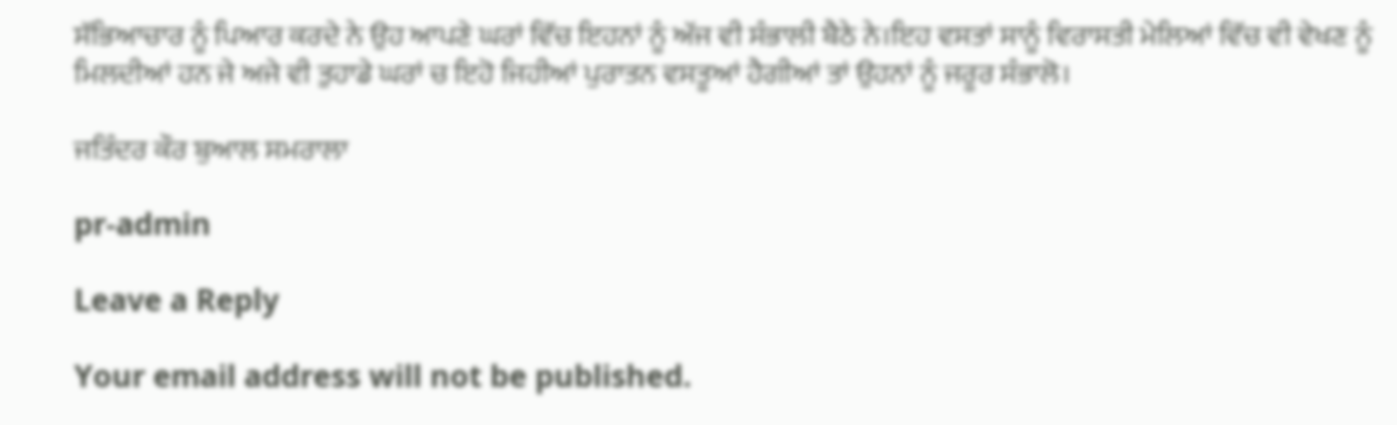ਸੱਭਿਆਚਾਰ ਨੂੰ ਪਿਆਰ ਕਰਦੇ ਨੇ ਉਹ ਆਪਣੇ ਘਰਾਂ ਵਿੱਚ ਇਹਨਾਂ ਨੂੰ ਅੱਜ ਵੀ ਸੰਭਾਲੀ ਬੈਠੇ ਨੇ।ਇਹ ਵਸਤਾਂ ਸਾਨੂੰ ਵਿਰਾਸਤੀ ਮੇਲਿਆਂ ਵਿੱਚ ਵੀ ਵੇਖਣ ਨੂੰ ਮਿਲਦੀਆਂ ਹਨ ਜੇ ਅਜੇ ਵੀ ਤੁਹਾਡੇ ਘਰਾਂ ਚ ਇਹੋ ਜਿਹੀਆਂ ਪੁਰਾਤਨ ਵਸਤੂਆਂ ਹੈਗੀਆਂ ਤਾਂ ਉਹਨਾਂ ਨੂੰ ਜਰੂਰ ਸੰਭਾਲੋ।

ਜਤਿੰਦਰ ਕੌਰ ਬੁਆਲ ਸਮਰਾਲਾ

pr-admin

Leave a Reply

Your email address will not be published.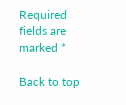Required fields are marked *

Back to top